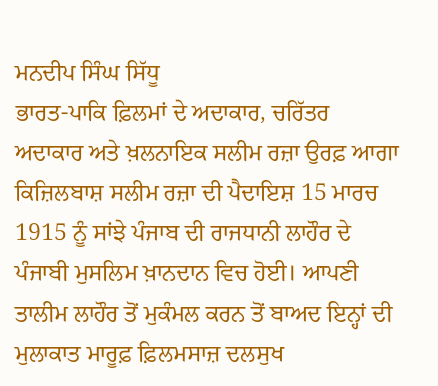ਮਨਦੀਪ ਸਿੰਘ ਸਿੱਧੂ
ਭਾਰਤ-ਪਾਕਿ ਫ਼ਿਲਮਾਂ ਦੇ ਅਦਾਕਾਰ, ਚਰਿੱਤਰ ਅਦਾਕਾਰ ਅਤੇ ਖ਼ਲਨਾਇਕ ਸਲੀਮ ਰਜ਼ਾ ਉਰਫ਼ ਆਗਾ ਕਿਜ਼ਿਲਬਾਸ਼ ਸਲੀਮ ਰਜ਼ਾ ਦੀ ਪੈਦਾਇਸ਼ 15 ਮਾਰਚ 1915 ਨੂੰ ਸਾਂਝੇ ਪੰਜਾਬ ਦੀ ਰਾਜਧਾਨੀ ਲਾਹੌਰ ਦੇ ਪੰਜਾਬੀ ਮੁਸਲਿਮ ਖ਼ਾਨਦਾਨ ਵਿਚ ਹੋਈ। ਆਪਣੀ ਤਾਲੀਮ ਲਾਹੌਰ ਤੋਂ ਮੁਕੰਮਲ ਕਰਨ ਤੋਂ ਬਾਅਦ ਇਨ੍ਹਾਂ ਦੀ ਮੁਲਾਕਾਤ ਮਾਰੂਫ਼ ਫ਼ਿਲਮਸਾਜ਼ ਦਲਸੁਖ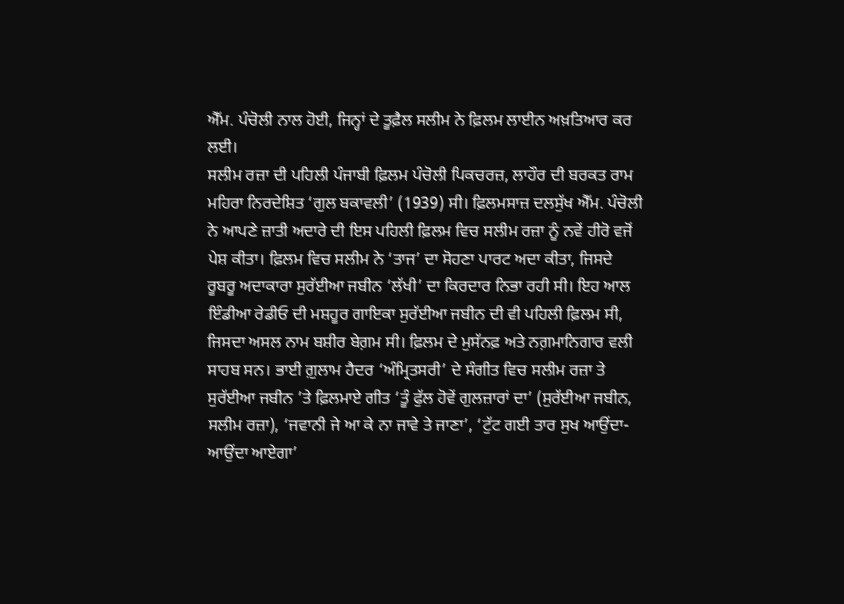ਐੱਮ. ਪੰਚੋਲੀ ਨਾਲ ਹੋਈ, ਜਿਨ੍ਹਾਂ ਦੇ ਤੂਫ਼ੈਲ ਸਲੀਮ ਨੇ ਫ਼ਿਲਮ ਲਾਈਨ ਅਖ਼ਤਿਆਰ ਕਰ ਲਈ।
ਸਲੀਮ ਰਜ਼ਾ ਦੀ ਪਹਿਲੀ ਪੰਜਾਬੀ ਫ਼ਿਲਮ ਪੰਚੋਲੀ ਪਿਕਚਰਜ਼, ਲਾਹੌਰ ਦੀ ਬਰਕਤ ਰਾਮ ਮਹਿਰਾ ਨਿਰਦੇਸ਼ਿਤ ‘ਗੁਲ ਬਕਾਵਲੀ’ (1939) ਸੀ। ਫ਼ਿਲਮਸਾਜ਼ ਦਲਸੁੱਖ ਐੱਮ. ਪੰਚੋਲੀ ਨੇ ਆਪਣੇ ਜ਼ਾਤੀ ਅਦਾਰੇ ਦੀ ਇਸ ਪਹਿਲੀ ਫ਼ਿਲਮ ਵਿਚ ਸਲੀਮ ਰਜ਼ਾ ਨੂੰ ਨਵੇਂ ਹੀਰੋ ਵਜੋਂ ਪੇਸ਼ ਕੀਤਾ। ਫ਼ਿਲਮ ਵਿਚ ਸਲੀਮ ਨੇ ‘ਤਾਜ’ ਦਾ ਸੋਹਣਾ ਪਾਰਟ ਅਦਾ ਕੀਤਾ, ਜਿਸਦੇ ਰੂਬਰੂ ਅਦਾਕਾਰਾ ਸੁਰੱਈਆ ਜਬੀਨ ‘ਲੱਖੀ’ ਦਾ ਕਿਰਦਾਰ ਨਿਭਾ ਰਹੀ ਸੀ। ਇਹ ਆਲ ਇੰਡੀਆ ਰੇਡੀਓ ਦੀ ਮਸ਼ਹੂਰ ਗਾਇਕਾ ਸੁਰੱਈਆ ਜਬੀਨ ਦੀ ਵੀ ਪਹਿਲੀ ਫ਼ਿਲਮ ਸੀ, ਜਿਸਦਾ ਅਸਲ ਨਾਮ ਬਸ਼ੀਰ ਬੇਗ਼ਮ ਸੀ। ਫ਼ਿਲਮ ਦੇ ਮੁਸੱਨਫ਼ ਅਤੇ ਨਗ਼ਮਾਨਿਗਾਰ ਵਲੀ ਸਾਹਬ ਸਨ। ਭਾਈ ਗ਼ੁਲਾਮ ਹੈਦਰ ‘ਅੰਮ੍ਰਿਤਸਰੀ’ ਦੇ ਸੰਗੀਤ ਵਿਚ ਸਲੀਮ ਰਜ਼ਾ ਤੇ ਸੁਰੱਈਆ ਜਬੀਨ ’ਤੇ ਫ਼ਿਲਮਾਏ ਗੀਤ ‘ਤੂੰ ਫੁੱਲ ਹੋਵੇਂ ਗੁਲਜ਼ਾਰਾਂ ਦਾ’ (ਸੁਰੱਈਆ ਜਬੀਨ, ਸਲੀਮ ਰਜ਼ਾ), ‘ਜਵਾਨੀ ਜੇ ਆ ਕੇ ਨਾ ਜਾਵੇ ਤੇ ਜਾਣਾ’, ‘ਟੁੱਟ ਗਈ ਤਾਰ ਸੁਖ ਆਉਂਦਾ-ਆਉਂਦਾ ਆਏਗਾ’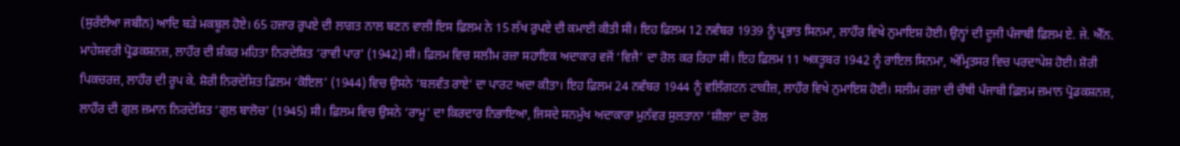(ਸੁਰੱਈਆ ਜਬੀਨ) ਆਦਿ ਬੜੇ ਮਕਬੂਲ ਹੋਏ। 65 ਹਜ਼ਾਰ ਰੁਪਏ ਦੀ ਲਾਗਤ ਨਾਲ ਬਣਨ ਵਾਲੀ ਇਸ ਫ਼ਿਲਮ ਨੇ 15 ਲੱਖ ਰੁਪਏ ਦੀ ਕਮਾਈ ਕੀਤੀ ਸੀ। ਇਹ ਫ਼ਿਲਮ 12 ਨਵੰਬਰ 1939 ਨੂੰ ਪ੍ਰਭਾਤ ਸਿਨਮਾ, ਲਾਹੌਰ ਵਿਖੇ ਨੁਮਾਇਸ਼ ਹੋਈ। ਉਨ੍ਹਾਂ ਦੀ ਦੂਜੀ ਪੰਜਾਬੀ ਫ਼ਿਲਮ ਏ. ਜੇ. ਐੱਨ. ਮਾਹੇਸ਼ਵਰੀ ਪ੍ਰੋਡਕਸ਼ਨਜ਼, ਲਾਹੌਰ ਦੀ ਸ਼ੰਕਰ ਮਹਿਤਾ ਨਿਰਦੇਸ਼ਿਤ ‘ਰਾਵੀ ਪਾਰ’ (1942) ਸੀ। ਫ਼ਿਲਮ ਵਿਚ ਸਲੀਮ ਰਜ਼ਾ ਸਹਾਇਕ ਅਦਾਕਾਰ ਵਜੋਂ ‘ਵਿਜੈ’ ਦਾ ਰੋਲ ਕਰ ਰਿਹਾ ਸੀ। ਇਹ ਫ਼ਿਲਮ 11 ਅਕਤੂਬਰ 1942 ਨੂੰ ਰਾਇਲ ਸਿਨਮਾ, ਅੰਮ੍ਰਿਤਸਰ ਵਿਚ ਪਰਦਾਪੇਸ਼ ਹੋਈ। ਸ਼ੋਰੀ ਪਿਕਚਰਜ਼, ਲਾਹੌਰ ਦੀ ਰੂਪ ਕੇ. ਸ਼ੋਰੀ ਨਿਰਦੇਸ਼ਿਤ ਫ਼ਿਲਮ ‘ਕੋਇਲ’ (1944) ਵਿਚ ਉਸਨੇ ‘ਬਲਵੰਤ ਰਾਏ’ ਦਾ ਪਾਰਟ ਅਦਾ ਕੀਤਾ। ਇਹ ਫ਼ਿਲਮ 24 ਨਵੰਬਰ 1944 ਨੂੰ ਵਲਿੰਗਟਨ ਟਾਕੀਜ਼, ਲਾਹੌਰ ਵਿਖੇ ਨੁਮਾਇਸ਼ ਹੋਈ। ਸਲੀਮ ਰਜ਼ਾ ਦੀ ਚੌਥੀ ਪੰਜਾਬੀ ਫ਼ਿਲਮ ਜ਼ਮਾਨ ਪ੍ਰੋਡਕਸ਼ਨਜ਼, ਲਾਹੌਰ ਦੀ ਗੁਲ ਜ਼ਮਾਨ ਨਿਰਦੇਸ਼ਿਤ ‘ਗੁਲ ਬਾਲੋਚ’ (1945) ਸੀ। ਫ਼ਿਲਮ ਵਿਚ ਉਸਨੇ ‘ਰਾਮੂ’ ਦਾ ਕਿਰਦਾਰ ਨਿਭਾਇਆ, ਜਿਸਦੇ ਸਨਮੁੱਖ ਅਦਾਕਾਰਾ ਮੁਨੱਵਰ ਸੁਲਤਾਨਾ ‘ਸ਼ੀਲਾ’ ਦਾ ਰੋਲ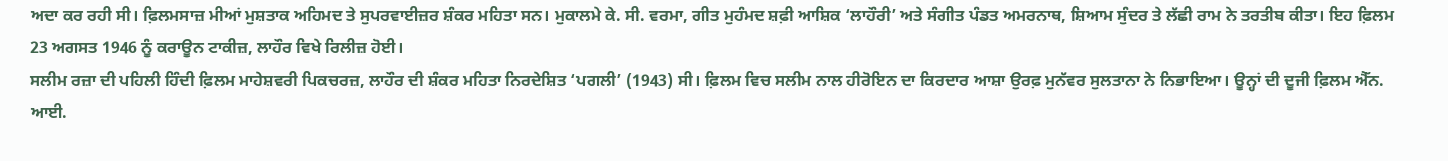ਅਦਾ ਕਰ ਰਹੀ ਸੀ। ਫ਼ਿਲਮਸਾਜ਼ ਮੀਆਂ ਮੁਸ਼ਤਾਕ ਅਹਿਮਦ ਤੇ ਸੁਪਰਵਾਈਜ਼ਰ ਸ਼ੰਕਰ ਮਹਿਤਾ ਸਨ। ਮੁਕਾਲਮੇ ਕੇ. ਸੀ. ਵਰਮਾ, ਗੀਤ ਮੁਹੰਮਦ ਸ਼ਫ਼ੀ ਆਸ਼ਿਕ ‘ਲਾਹੌਰੀ’ ਅਤੇ ਸੰਗੀਤ ਪੰਡਤ ਅਮਰਨਾਥ, ਸ਼ਿਆਮ ਸੁੰਦਰ ਤੇ ਲੱਛੀ ਰਾਮ ਨੇ ਤਰਤੀਬ ਕੀਤਾ। ਇਹ ਫ਼ਿਲਮ 23 ਅਗਸਤ 1946 ਨੂੰ ਕਰਾਊਨ ਟਾਕੀਜ਼, ਲਾਹੌਰ ਵਿਖੇ ਰਿਲੀਜ਼ ਹੋਈ।
ਸਲੀਮ ਰਜ਼ਾ ਦੀ ਪਹਿਲੀ ਹਿੰਦੀ ਫ਼ਿਲਮ ਮਾਹੇਸ਼ਵਰੀ ਪਿਕਚਰਜ਼, ਲਾਹੌਰ ਦੀ ਸ਼ੰਕਰ ਮਹਿਤਾ ਨਿਰਦੇਸ਼ਿਤ ‘ਪਗਲੀ’ (1943) ਸੀ। ਫ਼ਿਲਮ ਵਿਚ ਸਲੀਮ ਨਾਲ ਹੀਰੋਇਨ ਦਾ ਕਿਰਦਾਰ ਆਸ਼ਾ ਉਰਫ਼ ਮੁਨੱਵਰ ਸੁਲਤਾਨਾ ਨੇ ਨਿਭਾਇਆ। ਊਨ੍ਹਾਂ ਦੀ ਦੂਜੀ ਫ਼ਿਲਮ ਐੱਨ. ਆਈ.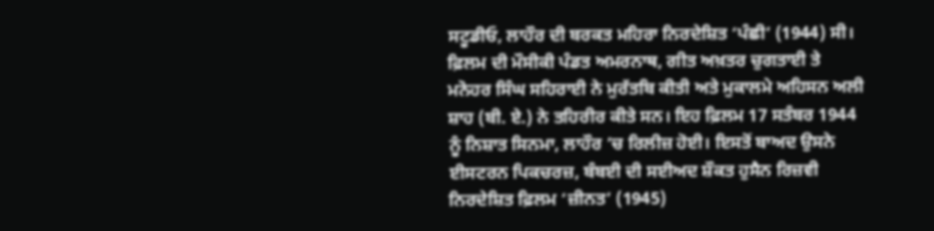ਸਟੂਡੀਓ, ਲਾਹੌਰ ਦੀ ਬਰਕਤ ਮਹਿਰਾ ਨਿਰਦੇਸ਼ਿਤ ‘ਪੰਛੀ’ (1944) ਸੀ। ਫ਼ਿਲਮ ਦੀ ਮੌਸੀਕੀ ਪੰਡਤ ਅਮਰਨਾਥ, ਗੀਤ ਅਖ਼ਤਰ ਚੁਗਤਾਈ ਤੇ ਮਨੋਹਰ ਸਿੰਘ ਸਹਿਰਾਈ ਨੇ ਮੁਰੱਤਬਿ ਕੀਤੀ ਅਤੇ ਮੁਕਾਲਮੇ ਅਹਿਸਨ ਅਲੀ ਸ਼ਾਹ (ਬੀ. ਏ.) ਨੇ ਤਹਿਰੀਰ ਕੀਤੇ ਸਨ। ਇਹ ਫ਼ਿਲਮ 17 ਸਤੰਬਰ 1944 ਨੂੰ ਨਿਸ਼ਾਤ ਸਿਨਮਾ, ਲਾਹੌਰ ’ਚ ਰਿਲੀਜ਼ ਹੋਈ। ਇਸਤੋਂ ਬਾਅਦ ਉਸਨੇ ਈਸਟਰਨ ਪਿਕਚਰਜ਼, ਬੰਬਈ ਦੀ ਸਈਅਦ ਸ਼ੌਕਤ ਹੁਸੈਨ ਰਿਜ਼ਵੀ ਨਿਰਦੇਸ਼ਿਤ ਫ਼ਿਲਮ ‘ਜ਼ੀਨਤ’ (1945)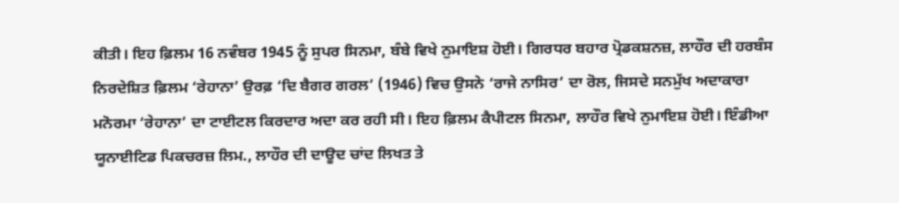ਕੀਤੀ। ਇਹ ਫ਼ਿਲਮ 16 ਨਵੰਬਰ 1945 ਨੂੰ ਸੁਪਰ ਸਿਨਮਾ, ਬੰਬੇ ਵਿਖੇ ਨੁਮਾਇਸ਼ ਹੋਈ। ਗਿਰਧਰ ਬਹਾਰ ਪ੍ਰੋਡਕਸ਼ਨਜ਼, ਲਾਹੌਰ ਦੀ ਹਰਬੰਸ ਨਿਰਦੇਸ਼ਿਤ ਫ਼ਿਲਮ ‘ਰੇਹਾਨਾ’ ਉਰਫ਼ ‘ਦਿ ਬੈਗਰ ਗਰਲ’ (1946) ਵਿਚ ਉਸਨੇ ‘ਰਾਜੇ ਨਾਸਿਰ’ ਦਾ ਰੋਲ, ਜਿਸਦੇ ਸਨਮੁੱਖ ਅਦਾਕਾਰਾ ਮਨੋਰਮਾ ‘ਰੇਹਾਨਾ’ ਦਾ ਟਾਈਟਲ ਕਿਰਦਾਰ ਅਦਾ ਕਰ ਰਹੀ ਸੀ। ਇਹ ਫ਼ਿਲਮ ਕੈਪੀਟਲ ਸਿਨਮਾ, ਲਾਹੌਰ ਵਿਖੇ ਨੁਮਾਇਸ਼ ਹੋਈ। ਇੰਡੀਆ ਯੂਨਾਈਟਿਡ ਪਿਕਚਰਜ਼ ਲਿਮ., ਲਾਹੌਰ ਦੀ ਦਾਊਦ ਚਾਂਦ ਲਿਖਤ ਤੇ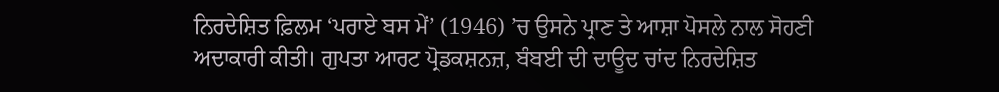ਨਿਰਦੇਸ਼ਿਤ ਫ਼ਿਲਮ ‘ਪਰਾਏ ਬਸ ਮੇਂ’ (1946) ’ਚ ਉਸਨੇ ਪ੍ਰਾਣ ਤੇ ਆਸ਼ਾ ਪੋਸਲੇ ਨਾਲ ਸੋਹਣੀ ਅਦਾਕਾਰੀ ਕੀਤੀ। ਗੁਪਤਾ ਆਰਟ ਪ੍ਰੋਡਕਸ਼ਨਜ਼, ਬੰਬਈ ਦੀ ਦਾਊਦ ਚਾਂਦ ਨਿਰਦੇਸ਼ਿਤ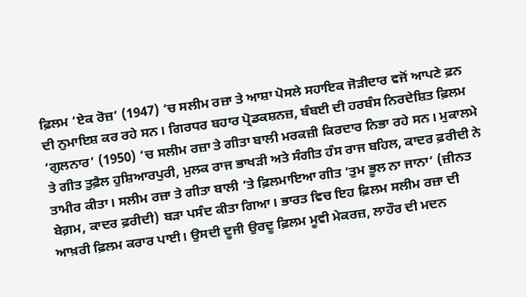ਫ਼ਿਲਮ ‘ਏਕ ਰੋਜ਼’ (1947) ’ਚ ਸਲੀਮ ਰਜ਼ਾ ਤੇ ਆਸ਼ਾ ਪੋਸਲੇ ਸਹਾਇਕ ਜੋੜੀਦਾਰ ਵਜੋਂ ਆਪਣੇ ਫ਼ਨ ਦੀ ਨੁਮਾਇਸ਼ ਕਰ ਰਹੇ ਸਨ। ਗਿਰਧਰ ਬਹਾਰ ਪ੍ਰੋਡਕਸ਼ਨਜ਼, ਬੰਬਈ ਦੀ ਹਰਬੰਸ ਨਿਰਦੇਸ਼ਿਤ ਫ਼ਿਲਮ ‘ਗੁਲਨਾਰ’ (1950) ’ਚ ਸਲੀਮ ਰਜ਼ਾ ਤੇ ਗੀਤਾ ਬਾਲੀ ਮਰਕਜ਼ੀ ਕਿਰਦਾਰ ਨਿਭਾ ਰਹੇ ਸਨ। ਮੁਕਾਲਮੇ ਤੇ ਗੀਤ ਤੁਫ਼ੈਲ ਹੁਸ਼ਿਆਰਪੁਰੀ, ਮੁਲਕ ਰਾਜ ਭਾਖੜੀ ਅਤੇ ਸੰਗੀਤ ਹੰਸ ਰਾਜ ਬਹਿਲ, ਕਾਦਰ ਫ਼ਰੀਦੀ ਨੇ ਤਾਮੀਰ ਕੀਤਾ। ਸਲੀਮ ਰਜ਼ਾ ਤੇ ਗੀਤਾ ਬਾਲੀ ’ਤੇ ਫ਼ਿਲਮਾਇਆ ਗੀਤ ‘ਤੁਮ ਭੂਲ ਨਾ ਜਾਨਾ’ (ਜ਼ੀਨਤ ਬੇਗ਼ਮ, ਕਾਦਰ ਫ਼ਰੀਦੀ) ਬੜਾ ਪਸੰਦ ਕੀਤਾ ਗਿਆ। ਭਾਰਤ ਵਿਚ ਇਹ ਫ਼ਿਲਮ ਸਲੀਮ ਰਜ਼ਾ ਦੀ ਆਖ਼ਰੀ ਫ਼ਿਲਮ ਕਰਾਰ ਪਾਈ। ਉਸਦੀ ਦੂਜੀ ਉਰਦੂ ਫ਼ਿਲਮ ਮੂਵੀ ਮੇਕਰਜ਼, ਲਾਹੌਰ ਦੀ ਮਦਨ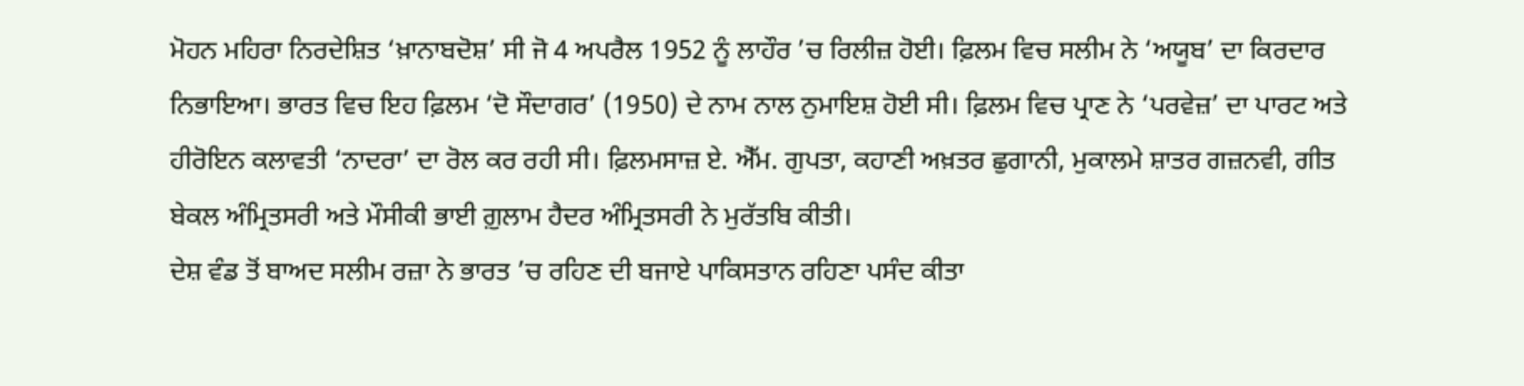ਮੋਹਨ ਮਹਿਰਾ ਨਿਰਦੇਸ਼ਿਤ ‘ਖ਼ਾਨਾਬਦੋਸ਼’ ਸੀ ਜੋ 4 ਅਪਰੈਲ 1952 ਨੂੰ ਲਾਹੌਰ ’ਚ ਰਿਲੀਜ਼ ਹੋਈ। ਫ਼ਿਲਮ ਵਿਚ ਸਲੀਮ ਨੇ ‘ਅਯੂਬ’ ਦਾ ਕਿਰਦਾਰ ਨਿਭਾਇਆ। ਭਾਰਤ ਵਿਚ ਇਹ ਫ਼ਿਲਮ ‘ਦੋ ਸੌਦਾਗਰ’ (1950) ਦੇ ਨਾਮ ਨਾਲ ਨੁਮਾਇਸ਼ ਹੋਈ ਸੀ। ਫ਼ਿਲਮ ਵਿਚ ਪ੍ਰਾਣ ਨੇ ‘ਪਰਵੇਜ਼’ ਦਾ ਪਾਰਟ ਅਤੇ ਹੀਰੋਇਨ ਕਲਾਵਤੀ ‘ਨਾਦਰਾ’ ਦਾ ਰੋਲ ਕਰ ਰਹੀ ਸੀ। ਫ਼ਿਲਮਸਾਜ਼ ਏ. ਐੱਮ. ਗੁਪਤਾ, ਕਹਾਣੀ ਅਖ਼ਤਰ ਛੁਗਾਨੀ, ਮੁਕਾਲਮੇ ਸ਼ਾਤਰ ਗਜ਼ਨਵੀ, ਗੀਤ ਬੇਕਲ ਅੰਮ੍ਰਿਤਸਰੀ ਅਤੇ ਮੌਸੀਕੀ ਭਾਈ ਗ਼ੁਲਾਮ ਹੈਦਰ ਅੰਮ੍ਰਿਤਸਰੀ ਨੇ ਮੁਰੱਤਬਿ ਕੀਤੀ।
ਦੇਸ਼ ਵੰਡ ਤੋਂ ਬਾਅਦ ਸਲੀਮ ਰਜ਼ਾ ਨੇ ਭਾਰਤ ’ਚ ਰਹਿਣ ਦੀ ਬਜਾਏ ਪਾਕਿਸਤਾਨ ਰਹਿਣਾ ਪਸੰਦ ਕੀਤਾ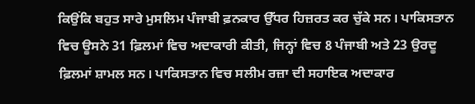ਕਿਉਂਕਿ ਬਹੁਤ ਸਾਰੇ ਮੁਸਲਿਮ ਪੰਜਾਬੀ ਫ਼ਨਕਾਰ ਉੱਧਰ ਹਿਜ਼ਰਤ ਕਰ ਚੁੱਕੇ ਸਨ। ਪਾਕਿਸਤਾਨ ਵਿਚ ਊਸਨੇ 31 ਫ਼ਿਲਮਾਂ ਵਿਚ ਅਦਾਕਾਰੀ ਕੀਤੀ, ਜਿਨ੍ਹਾਂ ਵਿਚ 8 ਪੰਜਾਬੀ ਅਤੇ 23 ਉਰਦੂ ਫ਼ਿਲਮਾਂ ਸ਼ਾਮਲ ਸਨ। ਪਾਕਿਸਤਾਨ ਵਿਚ ਸਲੀਮ ਰਜ਼ਾ ਦੀ ਸਹਾਇਕ ਅਦਾਕਾਰ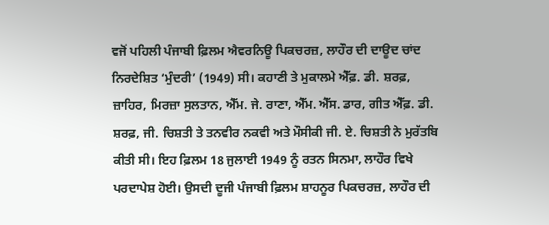ਵਜੋਂ ਪਹਿਲੀ ਪੰਜਾਬੀ ਫ਼ਿਲਮ ਐਵਰਨਿਊ ਪਿਕਚਰਜ਼, ਲਾਹੌਰ ਦੀ ਦਾਊਦ ਚਾਂਦ ਨਿਰਦੇਸ਼ਿਤ ‘ਮੁੰਦਰੀ’ (1949) ਸੀ। ਕਹਾਣੀ ਤੇ ਮੁਕਾਲਮੇ ਐੱਫ਼. ਡੀ. ਸ਼ਰਫ਼, ਜ਼ਾਹਿਰ, ਮਿਰਜ਼ਾ ਸੁਲਤਾਨ, ਐੱਮ. ਜੇ. ਰਾਣਾ, ਐੱਮ. ਐੱਸ. ਡਾਰ, ਗੀਤ ਐੱਫ਼. ਡੀ. ਸ਼ਰਫ਼, ਜੀ. ਚਿਸ਼ਤੀ ਤੇ ਤਨਵੀਰ ਨਕਵੀ ਅਤੇ ਮੌਸੀਕੀ ਜੀ. ਏ. ਚਿਸ਼ਤੀ ਨੇ ਮੁਰੱਤਬਿ ਕੀਤੀ ਸੀ। ਇਹ ਫ਼ਿਲਮ 18 ਜੁਲਾਈ 1949 ਨੂੰ ਰਤਨ ਸਿਨਮਾ, ਲਾਹੌਰ ਵਿਖੇ ਪਰਦਾਪੇਸ਼ ਹੋਈ। ਉਸਦੀ ਦੂਜੀ ਪੰਜਾਬੀ ਫ਼ਿਲਮ ਸ਼ਾਹਨੂਰ ਪਿਕਚਰਜ਼, ਲਾਹੌਰ ਦੀ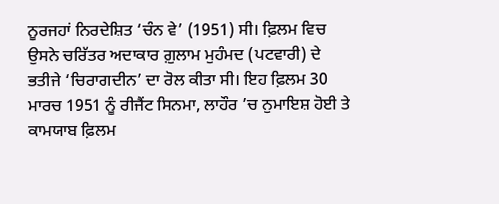ਨੂਰਜਹਾਂ ਨਿਰਦੇਸ਼ਿਤ ‘ਚੰਨ ਵੇ’ (1951) ਸੀ। ਫ਼ਿਲਮ ਵਿਚ ਉਸਨੇ ਚਰਿੱਤਰ ਅਦਾਕਾਰ ਗ਼ੁਲਾਮ ਮੁਹੰਮਦ (ਪਟਵਾਰੀ) ਦੇ ਭਤੀਜੇ ‘ਚਿਰਾਗਦੀਨ’ ਦਾ ਰੋਲ ਕੀਤਾ ਸੀ। ਇਹ ਫ਼ਿਲਮ 30 ਮਾਰਚ 1951 ਨੂੰ ਰੀਜੈਂਟ ਸਿਨਮਾ, ਲਾਹੌਰ ’ਚ ਨੁਮਾਇਸ਼ ਹੋਈ ਤੇ ਕਾਮਯਾਬ ਫ਼ਿਲਮ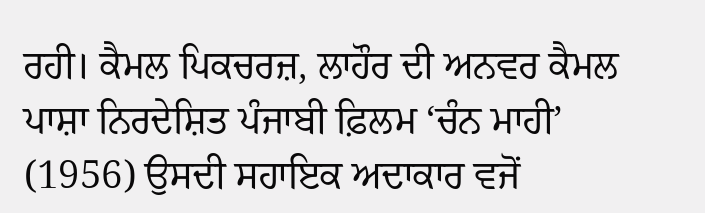ਰਹੀ। ਕੈਮਲ ਪਿਕਚਰਜ਼, ਲਾਹੌਰ ਦੀ ਅਨਵਰ ਕੈਮਲ ਪਾਸ਼ਾ ਨਿਰਦੇਸ਼ਿਤ ਪੰਜਾਬੀ ਫ਼ਿਲਮ ‘ਚੰਨ ਮਾਹੀ’ (1956) ਉਸਦੀ ਸਹਾਇਕ ਅਦਾਕਾਰ ਵਜੋਂ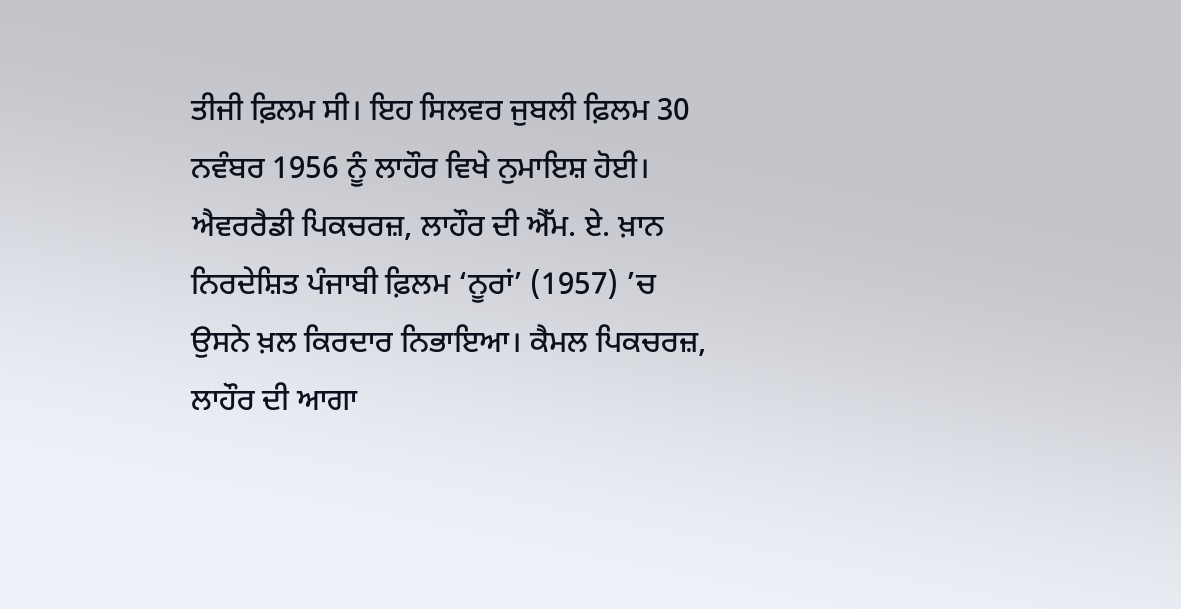ਤੀਜੀ ਫ਼ਿਲਮ ਸੀ। ਇਹ ਸਿਲਵਰ ਜੁਬਲੀ ਫ਼ਿਲਮ 30 ਨਵੰਬਰ 1956 ਨੂੰ ਲਾਹੌਰ ਵਿਖੇ ਨੁਮਾਇਸ਼ ਹੋਈ। ਐਵਰਰੈਡੀ ਪਿਕਚਰਜ਼, ਲਾਹੌਰ ਦੀ ਐੱਮ. ਏ. ਖ਼ਾਨ ਨਿਰਦੇਸ਼ਿਤ ਪੰਜਾਬੀ ਫ਼ਿਲਮ ‘ਨੂਰਾਂ’ (1957) ’ਚ ਉਸਨੇ ਖ਼ਲ ਕਿਰਦਾਰ ਨਿਭਾਇਆ। ਕੈਮਲ ਪਿਕਚਰਜ਼, ਲਾਹੌਰ ਦੀ ਆਗਾ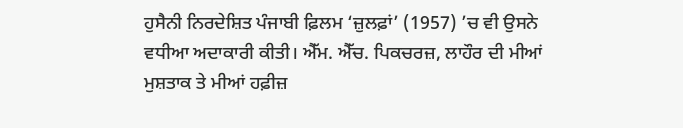ਹੁਸੈਨੀ ਨਿਰਦੇਸ਼ਿਤ ਪੰਜਾਬੀ ਫ਼ਿਲਮ ‘ਜ਼ੁਲਫ਼ਾਂ’ (1957) ’ਚ ਵੀ ਉਸਨੇ ਵਧੀਆ ਅਦਾਕਾਰੀ ਕੀਤੀ। ਐੱਮ. ਐੱਚ. ਪਿਕਚਰਜ਼, ਲਾਹੌਰ ਦੀ ਮੀਆਂ ਮੁਸ਼ਤਾਕ ਤੇ ਮੀਆਂ ਹਫ਼ੀਜ਼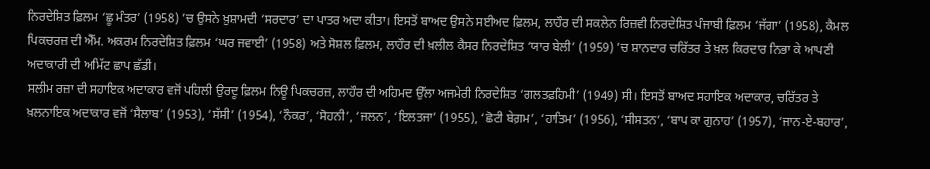ਨਿਰਦੇਸ਼ਿਤ ਫ਼ਿਲਮ ‘ਛੂ ਮੰਤਰ’ (1958) ’ਚ ਉਸਨੇ ਖ਼ੁਸ਼ਾਮਦੀ ‘ਸਰਦਾਰ’ ਦਾ ਪਾਤਰ ਅਦਾ ਕੀਤਾ। ਇਸਤੋਂ ਬਾਅਦ ਉਸਨੇ ਸਈਅਦ ਫ਼ਿਲਮ, ਲਾਹੌਰ ਦੀ ਸਕਲੇਨ ਰਿਜ਼ਵੀ ਨਿਰਦੇਸ਼ਿਤ ਪੰਜਾਬੀ ਫ਼ਿਲਮ ‘ਜੱਗਾ’ (1958), ਕੈਮਲ ਪਿਕਚਰਜ਼ ਦੀ ਐੱਮ. ਅਕਰਮ ਨਿਰਦੇਸ਼ਿਤ ਫ਼ਿਲਮ ‘ਘਰ ਜਵਾਈ’ (1958) ਅਤੇ ਸੋਸ਼ਲ ਫ਼ਿਲਮ, ਲਾਹੌਰ ਦੀ ਖ਼ਲੀਲ ਕੈਸਰ ਨਿਰਦੇਸ਼ਿਤ ‘ਯਾਰ ਬੇਲੀ’ (1959) ’ਚ ਸ਼ਾਨਦਾਰ ਚਰਿੱਤਰ ਤੇ ਖ਼ਲ ਕਿਰਦਾਰ ਨਿਭਾ ਕੇ ਆਪਣੀ ਅਦਾਕਾਰੀ ਦੀ ਅਮਿੱਟ ਛਾਪ ਛੱਡੀ।
ਸਲੀਮ ਰਜ਼ਾ ਦੀ ਸਹਾਇਕ ਅਦਾਕਾਰ ਵਜੋਂ ਪਹਿਲੀ ਉਰਦੂ ਫ਼ਿਲਮ ਨਿਊ ਪਿਕਚਰਜ਼, ਲਾਹੌਰ ਦੀ ਅਹਿਮਦ ਉੱਲਾ ਅਜਮੇਰੀ ਨਿਰਦੇਸ਼ਿਤ ‘ਗਲਤਫ਼ਹਿਮੀ’ (1949) ਸੀ। ਇਸਤੋਂ ਬਾਅਦ ਸਹਾਇਕ ਅਦਾਕਾਰ, ਚਰਿੱਤਰ ਤੇ ਖ਼ਲਨਾਇਕ ਅਦਾਕਾਰ ਵਜੋਂ ‘ਸੈਲਾਬ’ (1953), ‘ਸੱਸੀ’ (1954), ‘ਨੌਕਰ’, ‘ਸੋਹਨੀ’, ‘ਜਲਨ’, ‘ਇਲਤਜਾ’ (1955), ‘ਛੋਟੀ ਬੇਗ਼ਮ’, ‘ਹਾਤਿਮ’ (1956), ‘ਸੀਸਤਨ’, ‘ਬਾਪ ਕਾ ਗੁਨਾਹ’ (1957), ‘ਜਾਨ-ਏ-ਬਹਾਰ’,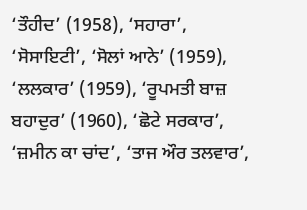‘ਤੌਹੀਦ’ (1958), ‘ਸਹਾਰਾ’, ‘ਸੋਸਾਇਟੀ’, ‘ਸੋਲਾਂ ਆਨੇ’ (1959), ‘ਲਲਕਾਰ’ (1959), ‘ਰੂਪਮਤੀ ਬਾਜ਼ ਬਹਾਦੁਰ’ (1960), ‘ਛੋਟੇ ਸਰਕਾਰ’, ‘ਜ਼ਮੀਨ ਕਾ ਚਾਂਦ’, ‘ਤਾਜ ਔਰ ਤਲਵਾਰ’,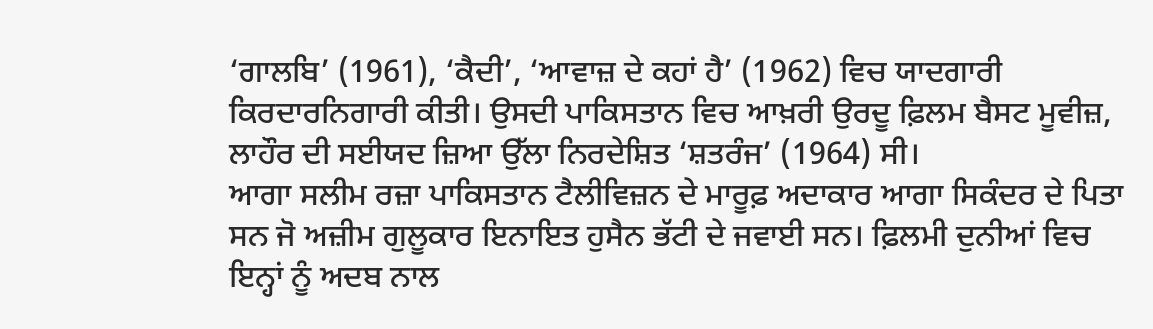‘ਗਾਲਬਿ’ (1961), ‘ਕੈਦੀ’, ‘ਆਵਾਜ਼ ਦੇ ਕਹਾਂ ਹੈ’ (1962) ਵਿਚ ਯਾਦਗਾਰੀ ਕਿਰਦਾਰਨਿਗਾਰੀ ਕੀਤੀ। ਉਸਦੀ ਪਾਕਿਸਤਾਨ ਵਿਚ ਆਖ਼ਰੀ ਉਰਦੂ ਫ਼ਿਲਮ ਬੈਸਟ ਮੂਵੀਜ਼, ਲਾਹੌਰ ਦੀ ਸਈਯਦ ਜ਼ਿਆ ਉੱਲਾ ਨਿਰਦੇਸ਼ਿਤ ‘ਸ਼ਤਰੰਜ’ (1964) ਸੀ।
ਆਗਾ ਸਲੀਮ ਰਜ਼ਾ ਪਾਕਿਸਤਾਨ ਟੈਲੀਵਿਜ਼ਨ ਦੇ ਮਾਰੂਫ਼ ਅਦਾਕਾਰ ਆਗਾ ਸਿਕੰਦਰ ਦੇ ਪਿਤਾ ਸਨ ਜੋ ਅਜ਼ੀਮ ਗੁਲੂਕਾਰ ਇਨਾਇਤ ਹੁਸੈਨ ਭੱਟੀ ਦੇ ਜਵਾਈ ਸਨ। ਫ਼ਿਲਮੀ ਦੁਨੀਆਂ ਵਿਚ ਇਨ੍ਹਾਂ ਨੂੰ ਅਦਬ ਨਾਲ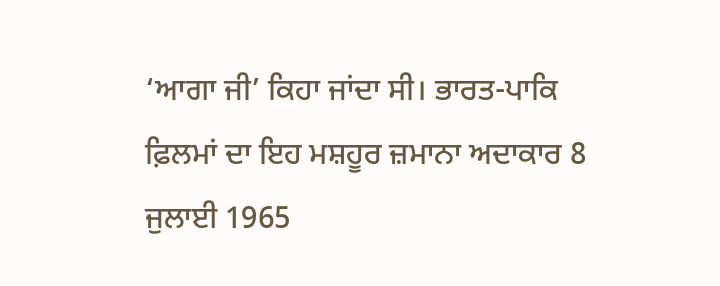‘ਆਗਾ ਜੀ’ ਕਿਹਾ ਜਾਂਦਾ ਸੀ। ਭਾਰਤ-ਪਾਕਿ ਫ਼ਿਲਮਾਂ ਦਾ ਇਹ ਮਸ਼ਹੂਰ ਜ਼ਮਾਨਾ ਅਦਾਕਾਰ 8 ਜੁਲਾਈ 1965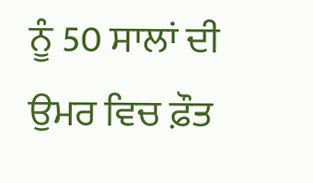ਨੂੰ 50 ਸਾਲਾਂ ਦੀ ਉਮਰ ਵਿਚ ਫ਼ੌਤ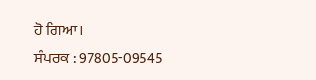ਹੋ ਗਿਆ।
ਸੰਪਰਕ : 97805-09545